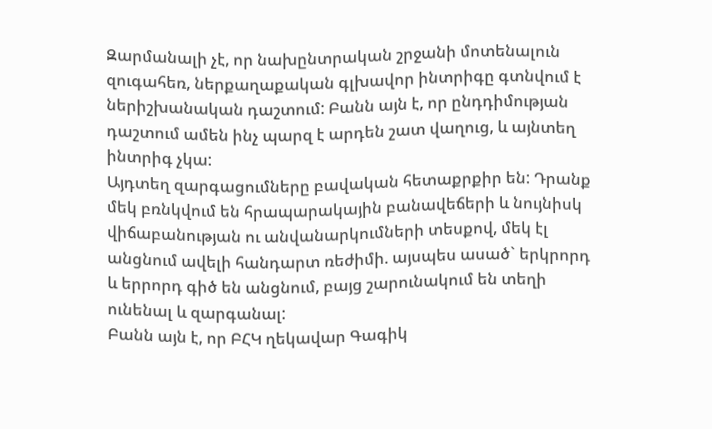Զարմանալի չէ, որ նախընտրական շրջանի մոտենալուն զուգահեռ, ներքաղաքական գլխավոր ինտրիգը գտնվում է ներիշխանական դաշտում: Բանն այն է, որ ընդդիմության դաշտում ամեն ինչ պարզ է արդեն շատ վաղուց, և այնտեղ ինտրիգ չկա:
Այդտեղ զարգացումները բավական հետաքրքիր են: Դրանք մեկ բռնկվում են հրապարակային բանավեճերի և նույնիսկ վիճաբանության ու անվանարկումների տեսքով, մեկ էլ անցնում ավելի հանդարտ ռեժիմի. այսպես ասած` երկրորդ և երրորդ գիծ են անցնում, բայց շարունակում են տեղի ունենալ և զարգանալ:
Բանն այն է, որ ԲՀԿ ղեկավար Գագիկ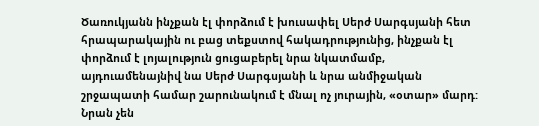Ծառուկյանն ինչքան էլ փորձում է խուսափել Սերժ Սարգսյանի հետ հրապարակային ու բաց տեքստով հակադրությունից, ինչքան էլ փորձում է լոյալություն ցուցաբերել նրա նկատմամբ, այդուամենայնիվ նա Սերժ Սարգսյանի և նրա անմիջական շրջապատի համար շարունակում է մնալ ոչ յուրային, «օտար» մարդ: Նրան չեն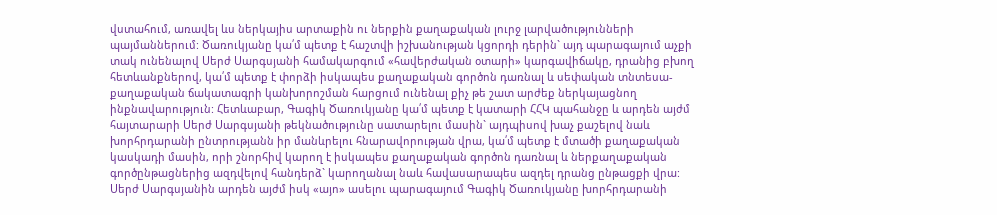վստահում, առավել ևս ներկայիս արտաքին ու ներքին քաղաքական լուրջ լարվածությունների պայմաններում: Ծառուկյանը կա՛մ պետք է հաշտվի իշխանության կցորդի դերին` այդ պարագայում աչքի տակ ունենալով Սերժ Սարգսյանի համակարգում «հավերժական օտարի» կարգավիճակը, դրանից բխող հետևանքներով, կա՛մ պետք է փորձի իսկապես քաղաքական գործոն դառնալ և սեփական տնտեսա-քաղաքական ճակատագրի կանխորոշման հարցում ունենալ քիչ թե շատ արժեք ներկայացնող ինքնավարություն: Հետևաբար, Գագիկ Ծառուկյանը կա՛մ պետք է կատարի ՀՀԿ պահանջը և արդեն այժմ հայտարարի Սերժ Սարգսյանի թեկնածությունը սատարելու մասին` այդպիսով խաչ քաշելով նաև խորհրդարանի ընտրությանն իր մանևրելու հնարավորության վրա, կա՛մ պետք է մտածի քաղաքական կասկադի մասին, որի շնորհիվ կարող է իսկապես քաղաքական գործոն դառնալ և ներքաղաքական գործընթացներից ազդվելով հանդերձ` կարողանալ նաև հավասարապես ազդել դրանց ընթացքի վրա:
Սերժ Սարգսյանին արդեն այժմ իսկ «այո» ասելու պարագայում Գագիկ Ծառուկյանը խորհրդարանի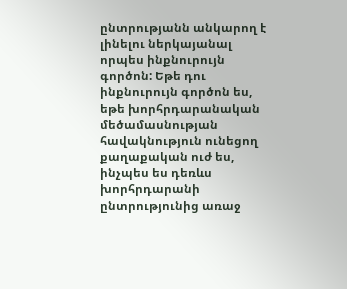ընտրությանն անկարող է լինելու ներկայանալ որպես ինքնուրույն գործոն: Եթե դու ինքնուրույն գործոն ես, եթե խորհրդարանական մեծամասնության հավակնություն ունեցող քաղաքական ուժ ես, ինչպես ես դեռևս խորհրդարանի ընտրությունից առաջ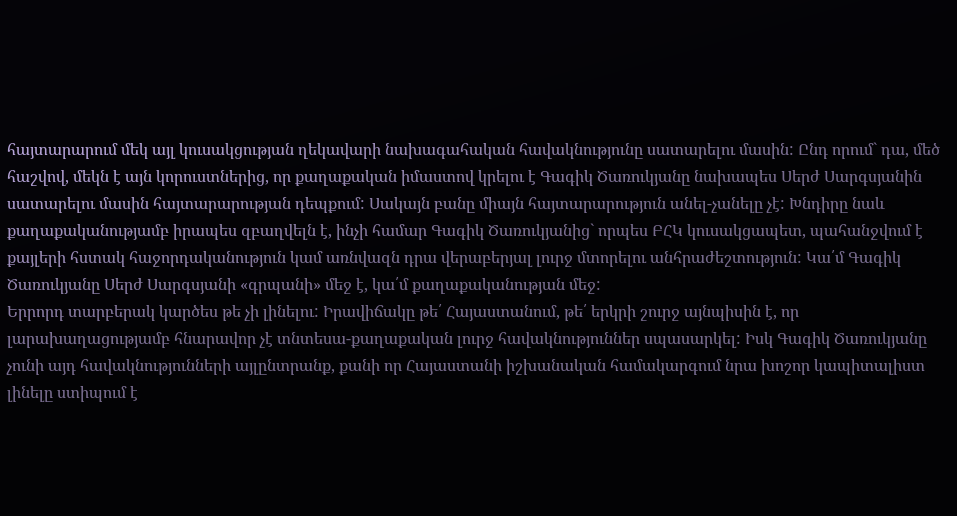հայտարարում մեկ այլ կուսակցության ղեկավարի նախագահական հավակնությունը սատարելու մասին: Ընդ որում` դա, մեծ հաշվով, մեկն է այն կորուստներից, որ քաղաքական իմաստով կրելու է Գագիկ Ծառուկյանը նախապես Սերժ Սարգսյանին սատարելու մասին հայտարարության դեպքում: Սակայն բանը միայն հայտարարություն անել-չանելը չէ: Խնդիրը նաև քաղաքականությամբ իրապես զբաղվելն է, ինչի համար Գագիկ Ծառուկյանից` որպես ԲՀԿ կուսակցապետ, պահանջվում է քայլերի հստակ հաջորդականություն կամ առնվազն դրա վերաբերյալ լուրջ մտորելու անհրաժեշտություն: Կա՛մ Գագիկ Ծառուկյանը Սերժ Սարգսյանի «գրպանի» մեջ է, կա՛մ քաղաքականության մեջ:
Երրորդ տարբերակ կարծես թե չի լինելու: Իրավիճակը թե՛ Հայաստանում, թե՛ երկրի շուրջ այնպիսին է, որ լարախաղացությամբ հնարավոր չէ տնտեսա-քաղաքական լուրջ հավակնություններ սպասարկել: Իսկ Գագիկ Ծառուկյանը չունի այդ հավակնությունների այլընտրանք, քանի որ Հայաստանի իշխանական համակարգում նրա խոշոր կապիտալիստ լինելը ստիպում է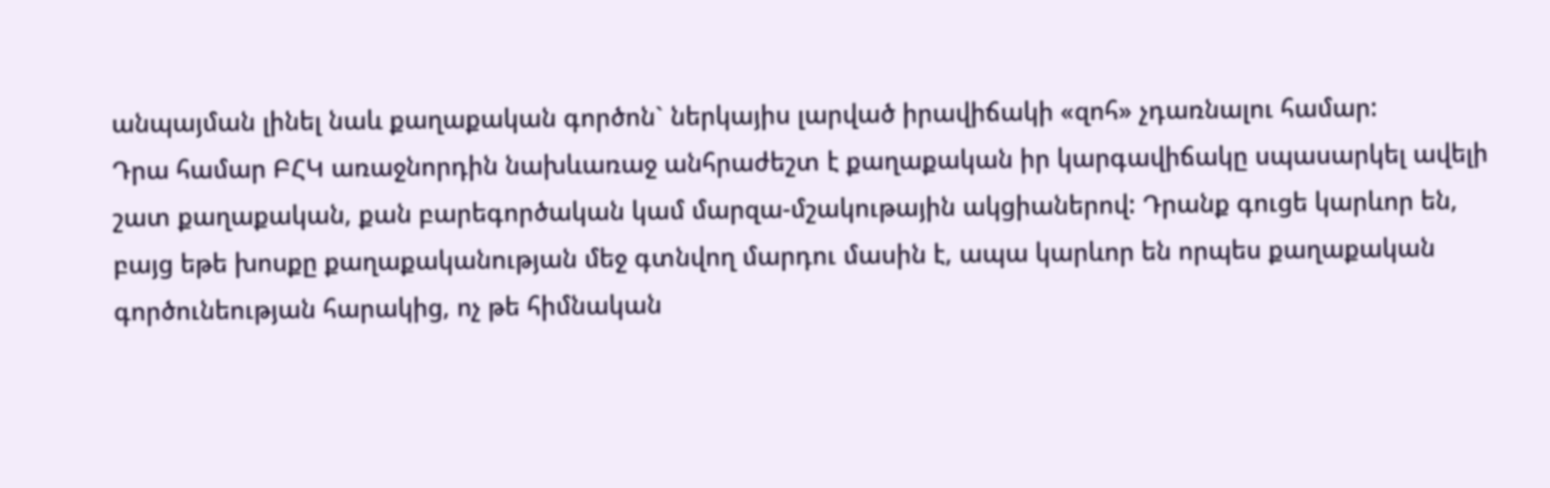անպայման լինել նաև քաղաքական գործոն` ներկայիս լարված իրավիճակի «զոհ» չդառնալու համար:
Դրա համար ԲՀԿ առաջնորդին նախևառաջ անհրաժեշտ է քաղաքական իր կարգավիճակը սպասարկել ավելի շատ քաղաքական, քան բարեգործական կամ մարզա-մշակութային ակցիաներով: Դրանք գուցե կարևոր են, բայց եթե խոսքը քաղաքականության մեջ գտնվող մարդու մասին է, ապա կարևոր են որպես քաղաքական գործունեության հարակից, ոչ թե հիմնական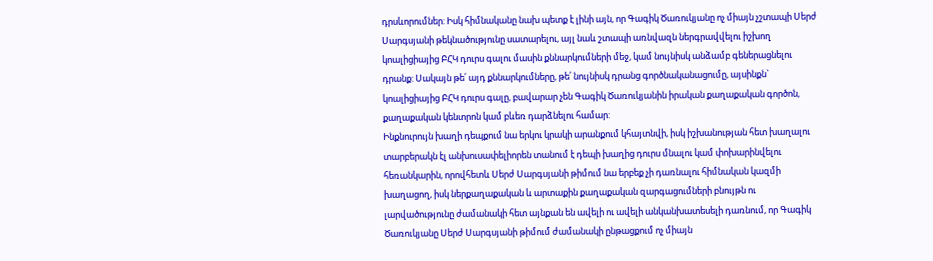դրսևորումներ: Իսկ հիմնականը նախ պետք է լինի այն, որ Գագիկ Ծառուկյանը ոչ միայն չշտապի Սերժ Սարգսյանի թեկնածությունը սատարելու, այլ նաև շտապի առնվազն ներգրավվելու իշխող կոալիցիայից ԲՀԿ դուրս գալու մասին քննարկումների մեջ, կամ նույնիսկ անձամբ գեներացնելու դրանք: Սակայն թե՛ այդ քննարկումները, թե՛ նույնիսկ դրանց գործնականացումը, այսինքն` կոալիցիայից ԲՀԿ դուրս գալը, բավարար չեն Գագիկ Ծառուկյանին իրական քաղաքական գործոն, քաղաքական կենտրոն կամ բևեռ դարձնելու համար:
Ինքնուրույն խաղի դեպքում նա երկու կրակի արանքում կհայտնվի, իսկ իշխանության հետ խաղալու տարբերակն էլ անխուսափելիորեն տանում է դեպի խաղից դուրս մնալու կամ փոխարինվելու հեռանկարին, որովհետև Սերժ Սարգսյանի թիմում նա երբեք չի դառնալու հիմնական կազմի խաղացող, իսկ ներքաղաքական և արտաքին քաղաքական զարգացումների բնույթն ու լարվածությունը ժամանակի հետ այնքան են ավելի ու ավելի անկանխատեսելի դառնում, որ Գագիկ Ծառուկյանը Սերժ Սարգսյանի թիմում ժամանակի ընթացքում ոչ միայն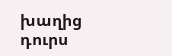խաղից դուրս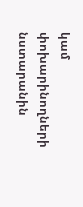կամ փոխարինողների նստարանին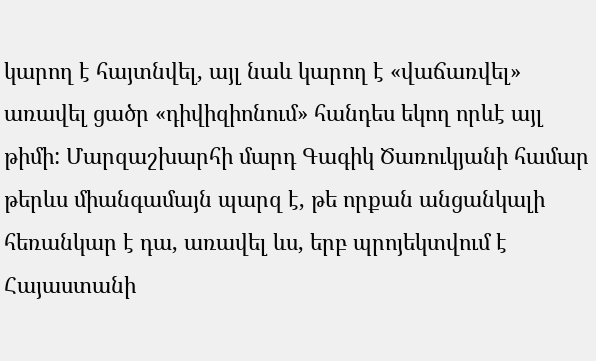կարող է հայտնվել, այլ նաև կարող է «վաճառվել» առավել ցածր «դիվիզիոնում» հանդես եկող որևէ այլ թիմի: Մարզաշխարհի մարդ Գագիկ Ծառուկյանի համար թերևս միանգամայն պարզ է, թե որքան անցանկալի հեռանկար է դա, առավել ևս, երբ պրոյեկտվում է Հայաստանի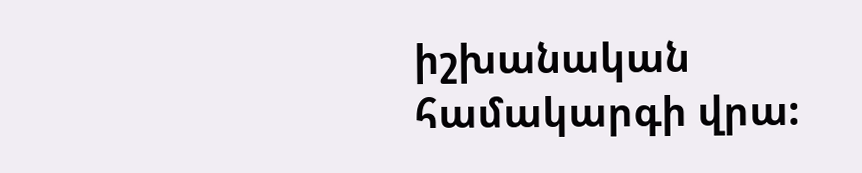իշխանական համակարգի վրա: